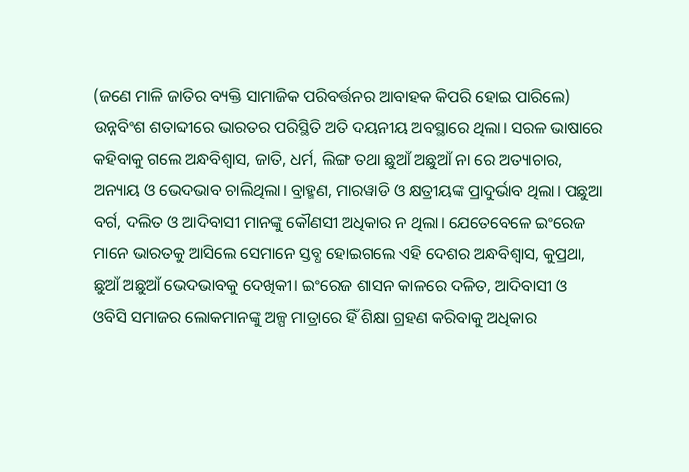(ଜଣେ ମାଳି ଜାତିର ବ୍ୟକ୍ତି ସାମାଜିକ ପରିବର୍ତ୍ତନର ଆବାହକ କିପରି ହୋଇ ପାରିଲେ)
ଉନ୍ନବିଂଶ ଶତାବ୍ଦୀରେ ଭାରତର ପରିସ୍ଥିତି ଅତି ଦୟନୀୟ ଅବସ୍ଥାରେ ଥିଲା। ସରଳ ଭାଷାରେ କହିବାକୁ ଗଲେ ଅନ୍ଧବିଶ୍ୱାସ, ଜାତି, ଧର୍ମ, ଲିଙ୍ଗ ତଥା ଛୁଆଁ ଅଛୁଆଁ ନା ରେ ଅତ୍ୟାଚାର, ଅନ୍ୟାୟ ଓ ଭେଦଭାବ ଚାଲିଥିଲା। ବ୍ରାହ୍ମଣ, ମାରୱାଡି ଓ କ୍ଷତ୍ରୀୟଙ୍କ ପ୍ରାଦୁର୍ଭାବ ଥିଲା। ପଛୁଆ ବର୍ଗ, ଦଲିତ ଓ ଆଦିବାସୀ ମାନଙ୍କୁ କୌଣସୀ ଅଧିକାର ନ ଥିଲା। ଯେତେବେଳେ ଇଂରେଜ ମାନେ ଭାରତକୁ ଆସିଲେ ସେମାନେ ସ୍ତବ୍ଧ ହୋଇଗଲେ ଏହି ଦେଶର ଅନ୍ଧବିଶ୍ୱାସ, କୁପ୍ରଥା, ଛୁଆଁ ଅଛୁଆଁ ଭେଦଭାବକୁ ଦେଖିକୀ। ଇଂରେଜ ଶାସନ କାଳରେ ଦଳିତ, ଆଦିବାସୀ ଓ ଓବିସି ସମାଜର ଲୋକମାନଙ୍କୁ ଅଳ୍ପ ମାତ୍ରାରେ ହିଁ ଶିକ୍ଷା ଗ୍ରହଣ କରିବାକୁ ଅଧିକାର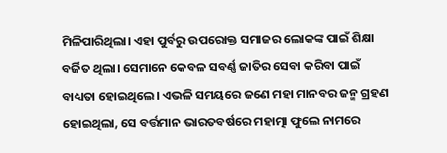ମିଳିପାରିଥିଲା। ଏହା ପୁର୍ବରୁ ଉପରୋକ୍ତ ସମାଜର ଲୋକଙ୍କ ପାଇଁ ଶିକ୍ଷା ବର୍ଜିତ ଥିଲା। ସେମାନେ କେବଳ ସବର୍ଣ୍ଣ ଜାତିର ସେବା କରିବା ପାଇଁ ବାଧ୍ୟତା ହୋଇଥିଲେ। ଏଭଳି ସମୟରେ ଜଣେ ମହା ମାନବର ଜନ୍ମ ଗ୍ରହଣ ହୋଇଥିଲା, ସେ ବର୍ତ୍ତମାନ ଭାରତବର୍ଷରେ ମହାତ୍ମା ଫୁଲେ ନାମରେ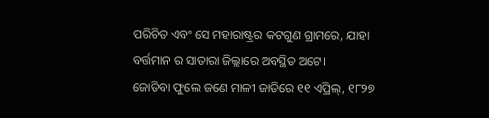ପରିଚିତ ଏବଂ ସେ ମହାରାଷ୍ଟ୍ରର କଟଗୁଣ ଗ୍ରାମରେ, ଯାହା ବର୍ତ୍ତମାନ ର ସାତାରା ଜିଲ୍ଲାରେ ଅବସ୍ଥିତ ଅଟେ।
ଜୋତିବା ଫୁଲେ ଜଣେ ମାଳୀ ଜାତିରେ ୧୧ ଏପ୍ରିଲ୍, ୧୮୨୭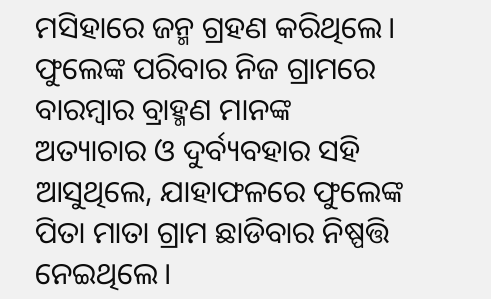ମସିହାରେ ଜନ୍ମ ଗ୍ରହଣ କରିଥିଲେ। ଫୁଲେଙ୍କ ପରିବାର ନିଜ ଗ୍ରାମରେ ବାରମ୍ବାର ବ୍ରାହ୍ମଣ ମାନଙ୍କ ଅତ୍ୟାଚାର ଓ ଦୁର୍ବ୍ୟବହାର ସହି ଆସୁଥିଲେ, ଯାହାଫଳରେ ଫୁଲେଙ୍କ ପିତା ମାତା ଗ୍ରାମ ଛାଡିବାର ନିଷ୍ପତ୍ତି ନେଇଥିଲେ।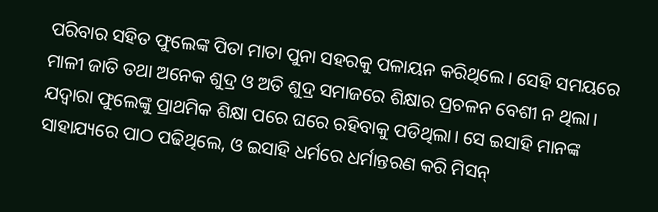ପରିବାର ସହିତ ଫୁଲେଙ୍କ ପିତା ମାତା ପୁନା ସହରକୁ ପଳାୟନ କରିଥିଲେ। ସେହି ସମୟରେ ମାଳୀ ଜାତି ତଥା ଅନେକ ଶୁଦ୍ର ଓ ଅତି ଶୁଦ୍ର ସମାଜରେ ଶିକ୍ଷାର ପ୍ରଚଳନ ବେଶୀ ନ ଥିଲା। ଯଦ୍ବାରା ଫୁଲେଙ୍କୁ ପ୍ରାଥମିକ ଶିକ୍ଷା ପରେ ଘରେ ରହିବାକୁ ପଡିଥିଲା। ସେ ଇସାହି ମାନଙ୍କ ସାହାଯ୍ୟରେ ପାଠ ପଢିଥିଲେ, ଓ ଇସାହି ଧର୍ମରେ ଧର୍ମାନ୍ତରଣ କରି ମିସନ୍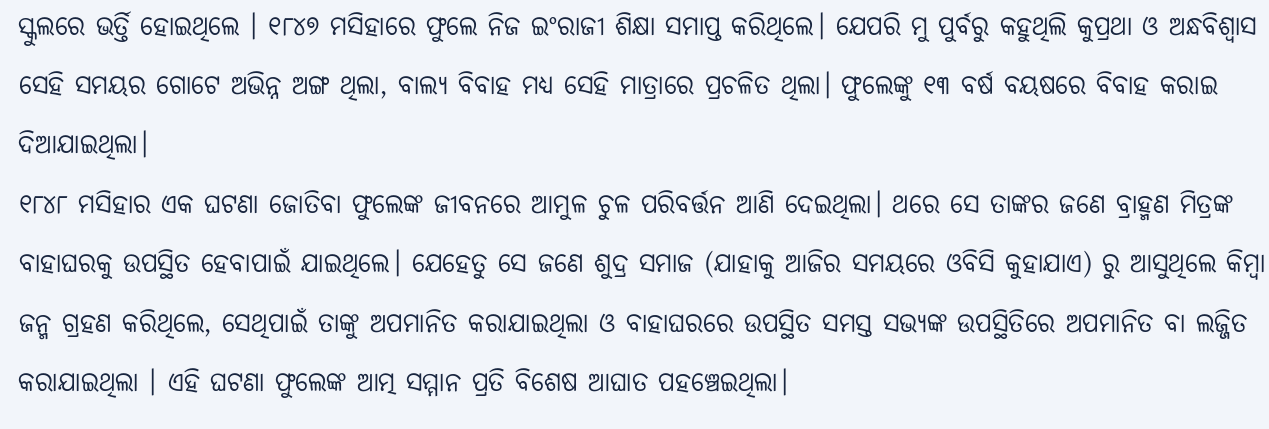ସ୍କୁଲରେ ଭର୍ତ୍ତି ହୋଇଥିଲେ । ୧୮୪୭ ମସିହାରେ ଫୁଲେ ନିଜ ଇଂରାଜୀ ଶିକ୍ଷା ସମାପ୍ତ କରିଥିଲେ। ଯେପରି ମୁ ପୁର୍ବରୁ କହୁଥିଲି କୁପ୍ରଥା ଓ ଅନ୍ଧବିଶ୍ବାସ ସେହି ସମୟର ଗୋଟେ ଅଭିନ୍ନ ଅଙ୍ଗ ଥିଲା, ବାଲ୍ୟ ବିବାହ ମଧ୍ୟ ସେହି ମାତ୍ରାରେ ପ୍ରଚଳିତ ଥିଲା। ଫୁଲେଙ୍କୁ ୧୩ ବର୍ଷ ବୟଷରେ ବିବାହ କରାଇ ଦିଆଯାଇଥିଲା।
୧୮୪୮ ମସିହାର ଏକ ଘଟଣା ଜୋତିବା ଫୁଲେଙ୍କ ଜୀବନରେ ଆମୁଳ ଚୁଳ ପରିବର୍ତ୍ତନ ଆଣି ଦେଇଥିଲା। ଥରେ ସେ ତାଙ୍କର ଜଣେ ବ୍ରାହ୍ମଣ ମିତ୍ରଙ୍କ ବାହାଘରକୁ ଉପସ୍ଥିତ ହେବାପାଇଁ ଯାଇଥିଲେ। ଯେହେତୁ ସେ ଜଣେ ଶୁଦ୍ର ସମାଜ (ଯାହାକୁ ଆଜିର ସମୟରେ ଓବିସି କୁହାଯାଏ) ରୁ ଆସୁଥିଲେ କିମ୍ବା ଜନ୍ମ ଗ୍ରହଣ କରିଥିଲେ, ସେଥିପାଇଁ ତାଙ୍କୁ ଅପମାନିତ କରାଯାଇଥିଲା ଓ ବାହାଘରରେ ଉପସ୍ଥିତ ସମସ୍ତ ସଭ୍ୟଙ୍କ ଉପସ୍ଥିତିରେ ଅପମାନିତ ବା ଲଜ୍ଜିତ କରାଯାଇଥିଲା । ଏହି ଘଟଣା ଫୁଲେଙ୍କ ଆତ୍ମ ସମ୍ମାନ ପ୍ରତି ବିଶେଷ ଆଘାତ ପହଞ୍ଚେଇଥିଲା।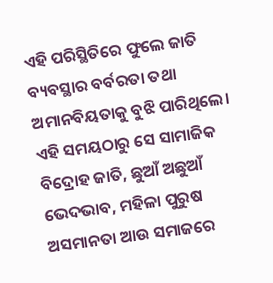ଏହି ପରିସ୍ଥିତିରେ ଫୁଲେ ଜାତି ବ୍ୟବସ୍ଥାର ବର୍ବରତା ତଥା ଅମାନବିୟତାକୁ ବୁଝି ପାରିଥିଲେ। ଏହି ସମୟଠାରୁ ସେ ସାମାଜିକ ବିଦ୍ରୋହ ଜାତି, ଛୁଆଁ ଅଛୁଆଁ ଭେଦଭାବ, ମହିଳା ପୁରୁଷ ଅସମାନତା ଆଉ ସମାଜରେ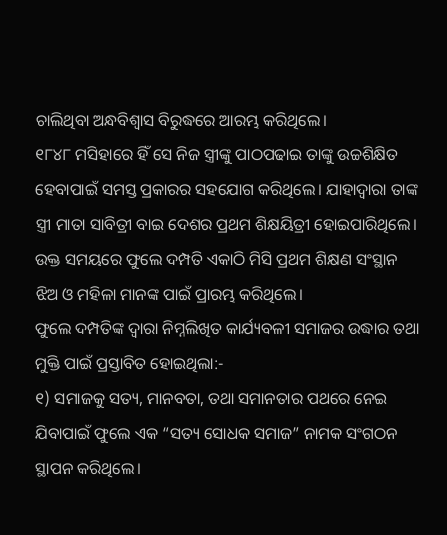ଚାଲିଥିବା ଅନ୍ଧବିଶ୍ୱାସ ବିରୁଦ୍ଧରେ ଆରମ୍ଭ କରିଥିଲେ।
୧୮୪୮ ମସିହାରେ ହିଁ ସେ ନିଜ ସ୍ତ୍ରୀଙ୍କୁ ପାଠପଢାଇ ତାଙ୍କୁ ଉଚ୍ଚଶିକ୍ଷିତ ହେବାପାଇଁ ସମସ୍ତ ପ୍ରକାରର ସହଯୋଗ କରିଥିଲେ। ଯାହାଦ୍ବାରା ତାଙ୍କ ସ୍ତ୍ରୀ ମାତା ସାବିତ୍ରୀ ବାଇ ଦେଶର ପ୍ରଥମ ଶିକ୍ଷୟିତ୍ରୀ ହୋଇପାରିଥିଲେ। ଉକ୍ତ ସମୟରେ ଫୁଲେ ଦମ୍ପତି ଏକାଠି ମିସି ପ୍ରଥମ ଶିକ୍ଷଣ ସଂସ୍ଥାନ ଝିଅ ଓ ମହିଳା ମାନଙ୍କ ପାଇଁ ପ୍ରାରମ୍ଭ କରିଥିଲେ।
ଫୁଲେ ଦମ୍ପତିଙ୍କ ଦ୍ବାରା ନିମ୍ନଲିଖିତ କାର୍ଯ୍ୟବଳୀ ସମାଜର ଉଦ୍ଧାର ତଥା ମୁକ୍ତି ପାଇଁ ପ୍ରସ୍ତାବିତ ହୋଇଥିଲା:-
୧) ସମାଜକୁ ସତ୍ୟ, ମାନବତା, ତଥା ସମାନତାର ପଥରେ ନେଇ ଯିବାପାଇଁ ଫୁଲେ ଏକ “ସତ୍ୟ ସୋଧକ ସମାଜ” ନାମକ ସଂଗଠନ ସ୍ଥାପନ କରିଥିଲେ।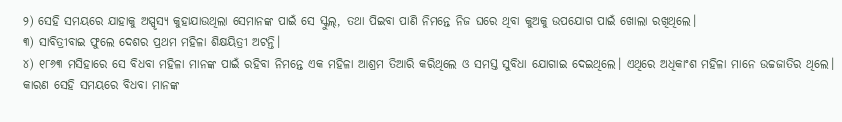୨) ସେହି ସମୟରେ ଯାହାକୁ ଅସ୍ପୃସ୍ୟ କୁହାଯାଉଥିଲା ସେମାନଙ୍କ ପାଇଁ ସେ ସ୍କୁଲ୍, ତଥା ପିଇବା ପାଣି ନିମନ୍ତେ ନିଜ ଘରେ ଥିବା କୁଅକୁ ଉପଯୋଗ ପାଇଁ ଖୋଲା ରଖିଥିଲେ।
୩) ସାବିତ୍ରୀବାଇ ଫୁଲେ ଦେଶର ପ୍ରଥମ ମହିଳା ଶିକ୍ଷୟିତ୍ରୀ ଅଟନ୍ତି।
୪) ୧୮୬୩ ମସିହାରେ ସେ ବିଧବା ମହିଳା ମାନଙ୍କ ପାଇଁ ରହିବା ନିମନ୍ତେ ଏକ ମହିଳା ଆଶ୍ରମ ତିଆରି କରିଥିଲେ ଓ ସମସ୍ତ ସୁବିଧା ଯୋଗାଇ ଦେଇଥିଲେ। ଏଥିରେ ଅଧିକାଂଶ ମହିଳା ମାନେ ଉଚ୍ଚଜାତିର ଥିଲେ। କାରଣ ସେହି ସମୟରେ ବିଧବା ମାନଙ୍କ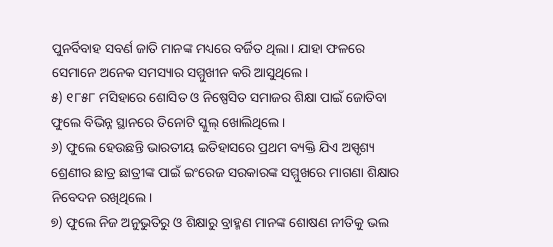ପୁନର୍ବିବାହ ସବର୍ଣ ଜାତି ମାନଙ୍କ ମଧ୍ୟରେ ବର୍ଜିତ ଥିଲା। ଯାହା ଫଳରେ ସେମାନେ ଅନେକ ସମସ୍ୟାର ସମ୍ମୁଖୀନ କରି ଆସୁଥିଲେ।
୫) ୧୮୫୮ ମସିହାରେ ଶୋସିତ ଓ ନିଷ୍ପେସିତ ସମାଜର ଶିକ୍ଷା ପାଇଁ ଜୋତିବା ଫୁଲେ ବିଭିନ୍ନ ସ୍ଥାନରେ ତିନୋଟି ସ୍କୁଲ୍ ଖୋଲିଥିଲେ।
୬) ଫୁଲେ ହେଉଛନ୍ତି ଭାରତୀୟ ଇତିହାସରେ ପ୍ରଥମ ବ୍ୟକ୍ତି ଯିଏ ଅସ୍ପୃଶ୍ୟ ଶ୍ରେଣୀର ଛାତ୍ର ଛାତ୍ରୀଙ୍କ ପାଇଁ ଇଂରେଜ ସରକାରଙ୍କ ସମ୍ମୁଖରେ ମାଗଣା ଶିକ୍ଷାର ନିବେଦନ ରଖିଥିଲେ।
୭) ଫୁଲେ ନିଜ ଅନୁଭୁତିରୁ ଓ ଶିକ୍ଷାରୁ ବ୍ରାହ୍ମଣ ମାନଙ୍କ ଶୋଷଣ ନୀତିକୁ ଭଲ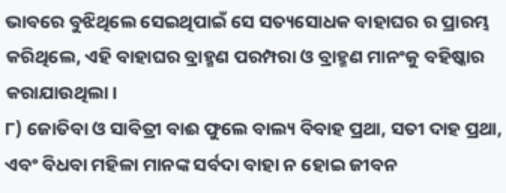ଭାବରେ ବୁଝିଥିଲେ ସେଇଥିପାଇଁ ସେ ସତ୍ୟସୋଧକ ବାହାଘର ର ପ୍ରାରମ୍ଭ କରିଥିଲେ, ଏହି ବାହାଘର ବ୍ରାହ୍ମଣ ପରମ୍ପରା ଓ ବ୍ରାହ୍ମଣ ମାନଂକୁ ବହିଷ୍କାର କରାଯାଉଥିଲା।
୮) ଜୋତିବା ଓ ସାବିତ୍ରୀ ବାଈ ଫୁଲେ ବାଲ୍ୟ ବିବାହ ପ୍ରଥା, ସତୀ ଦାହ ପ୍ରଥା, ଏବଂ ବିଧବା ମହିଳା ମାନଙ୍କ ସର୍ବଦା ବାହା ନ ହୋଇ ଜୀବନ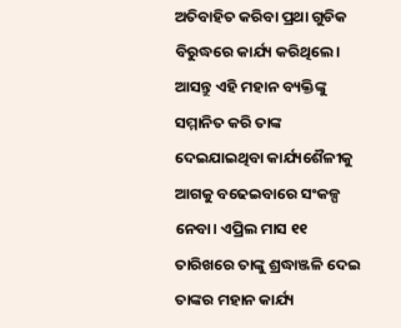ଅତିବାହିତ କରିବା ପ୍ରଥା ଗୁଡିକ ବିରୁଦ୍ଧରେ କାର୍ଯ୍ୟ କରିଥିଲେ।
ଆସନ୍ତୁ ଏହି ମହାନ ବ୍ୟକ୍ତିଙ୍କୁ ସମ୍ମାନିତ କରି ତାଙ୍କ ଦେଇଯାଇଥିବା କାର୍ଯ୍ୟଶୈଳୀକୁ ଆଗକୁ ବଢେଇବାରେ ସଂକଳ୍ପ ନେବା। ଏପ୍ରିଲ ମାସ ୧୧ ତାରିଖରେ ତାଙ୍କୁ ଶ୍ରଦ୍ଧାଞ୍ଜଳି ଦେଇ ତାଙ୍କର ମହାନ କାର୍ଯ୍ୟ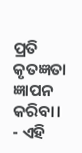ପ୍ରତି କୃତଜ୍ଞତା ଜ୍ଞାପନ କରିବା।
- ଏହି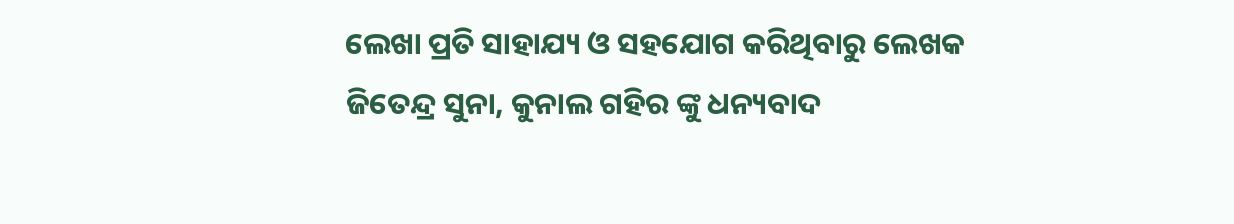ଲେଖା ପ୍ରତି ସାହାଯ୍ୟ ଓ ସହଯୋଗ କରିଥିବାରୁ ଲେଖକ ଜିତେନ୍ଦ୍ର ସୁନା, କୁନାଲ ଗହିର ଙ୍କୁ ଧନ୍ୟବାଦ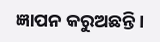ଜ୍ଞାପନ କରୁଅଛନ୍ତି।